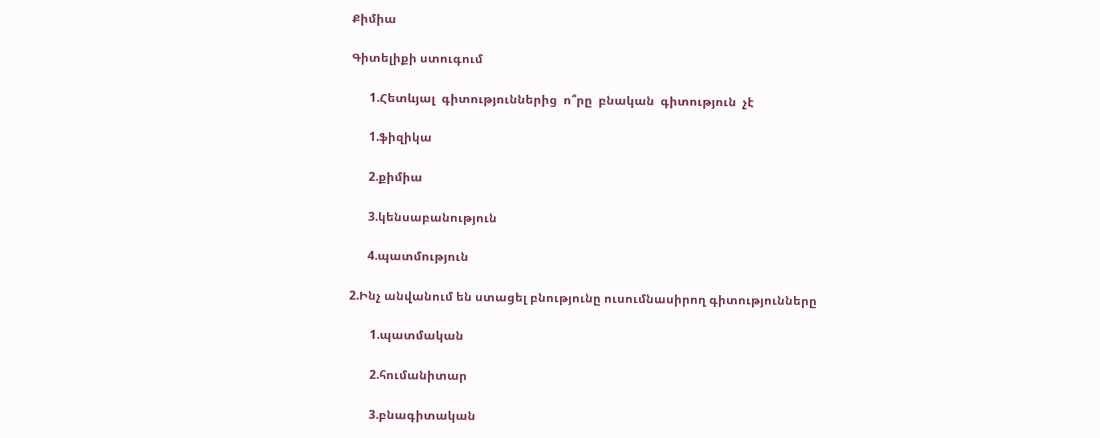Քիմիա

Գիտելիքի ստուգում

      1.Հետևյալ  գիտություններից  ո՞րը  բնական  գիտություն  չէ

      1.ֆիզիկա

      2.քիմիա

      3.կենսաբանություն

      4.պատմություն

2.Ինչ անվանում են ստացել բնությունը ուսումնասիրող գիտությունները

       1.պատմական

       2.հումանիտար

       3.բնագիտական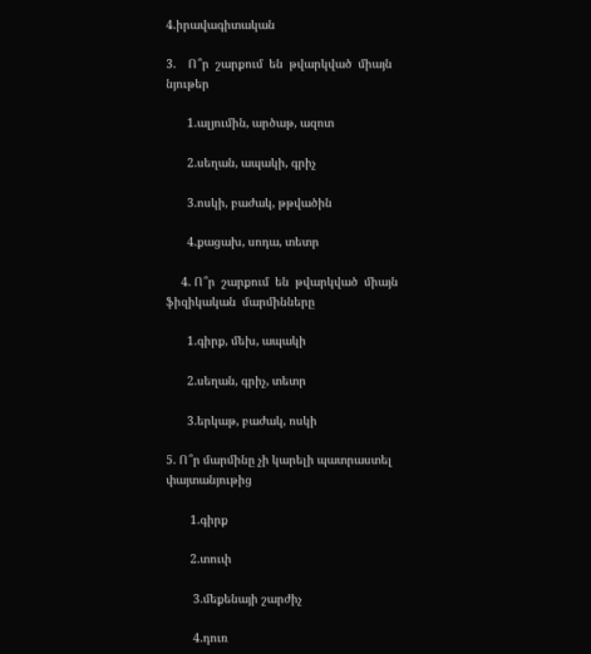4.իրավագիտական

3.    Ո՞ր  շարքում  են  թվարկված  միայն  նյութեր

       1.ալյումին, արծաթ, ազոտ

       2.սեղան, ապակի, գրիչ

       3.ոսկի, բաժակ, թթվածին

       4.քացախ, սոդա, տետր

     4. Ո՞ր  շարքում  են  թվարկված  միայն  ֆիզիկական  մարմինները

       1.գիրք, մեխ, ապակի

       2.սեղան, գրիչ, տետր

       3.երկաթ, բաժակ, ոսկի

5. Ո՞ր մարմինը չի կարելի պատրաստել փայտանյութից

        1.գիրք

        2.տուփ

         3.մեքենայի շարժիչ

         4.դուռ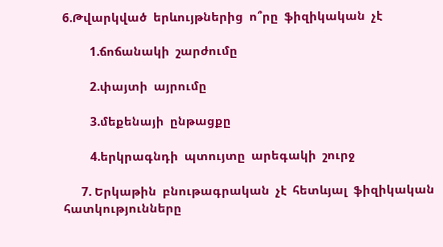6.Թվարկված  երևույթներից  ո՞րը  ֆիզիկական  չէ

         1.ճոճանակի  շարժումը

         2.փայտի  այրումը

         3.մեքենայի  ընթացքը

         4.երկրագնդի  պտույտը  արեգակի  շուրջ

      7. Երկաթին  բնութագրական  չէ  հետևյալ  ֆիզիկական  հատկությունները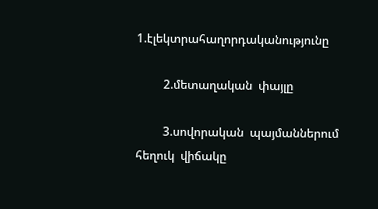1.էլեկտրահաղորդականությունը

         2.մետաղական  փայլը

         3.սովորական  պայմաններում  հեղուկ  վիճակը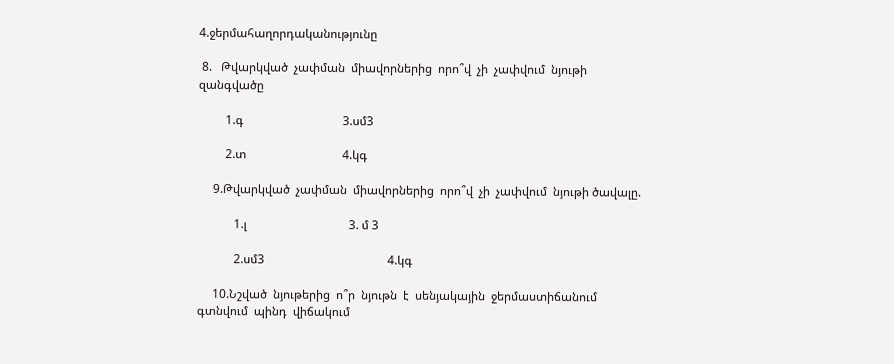4.ջերմահաղորդականությունը

 8.   Թվարկված  չափման  միավորներից  որո՞վ  չի  չափվում  նյութի  զանգվածը

         1.գ                                 3.սմ3

         2.տ                                4.կգ

     9.Թվարկված  չափման  միավորներից  որո՞վ  չի  չափվում  նյութի ծավալը.

            1.լ                                  3. մ 3

            2.սմ3                                         4.կգ

     10.Նշված  նյութերից  ո՞ր  նյութն  է  սենյակային  ջերմաստիճանում  գտնվում  պինդ  վիճակում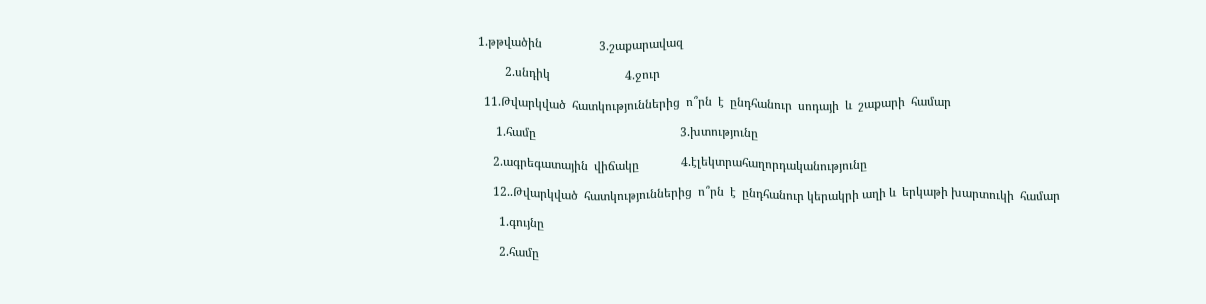1.թթվածին                   3.շաքարավազ

         2.սնդիկ                         4.ջուր

  11.Թվարկված  հատկություններից  ո՞րն  է  ընդհանուր  սոդայի  և  շաքարի  համար

      1.համը                                                3.խտությունը

     2.ագրեգատային  վիճակը              4.էլեկտրահաղորդականությունը

     12..Թվարկված  հատկություններից  ո՞րն  է  ընդհանուր կերակրի աղի և  երկաթի խարտուկի  համար

       1.գույնը

       2.համը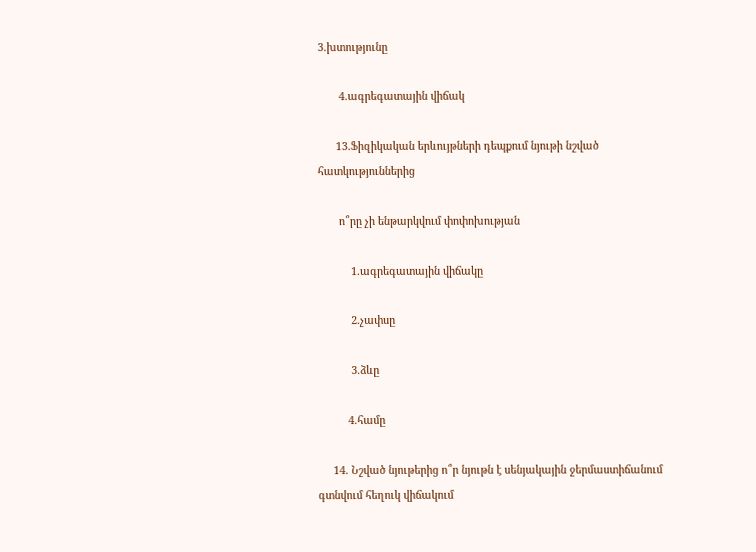3.խտությունը

       4.ագրեգատային վիճակ

      13.Ֆիզիկական երևույթների դեպքում նյութի նշված հատկություններից

       ո՞րը չի ենթարկվում փոփոխության

           1.ագրեգատային վիճակը

           2.չափսը

           3.ձևը

          4.համը

     14. Նշված նյութերից ո՞ր նյութն է սենյակային ջերմաստիճանում  գտնվում հեղուկ վիճակում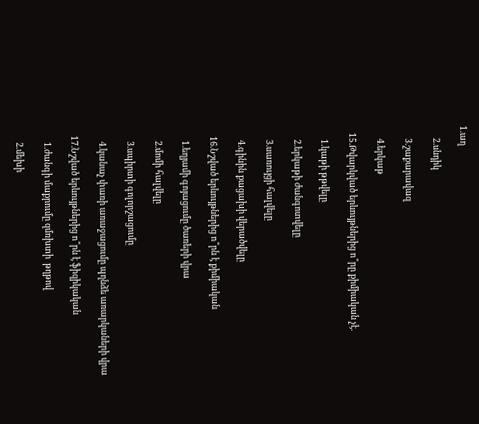1.աղ

      2.սնդիկ

      3.շաքարավազ

      4.երկաթ

   15.Թվարկված երևույթներից ո՞րը քիմիական չէ.

      1.կաթի թթվելը

      2.երկաթի ժանգոտվելը

      3.սառույցի հալվելը

      4.գինին քացախի վերածվելը

    16.Նշված երևույթներից ո՞րն է քիմիական

      1.եղյամի գոյացումը ծառերի վրա

      2.մոմի հալվելը

      3.սպիրտի գոլորշացումը

      4.կանաչ փառի առաջացումը պղնձե առարկաների վրա

   17.Նշված երևույթներից ո՞րն է ֆիզիկական

      1.ժանգի մաքրումը զմռխտի  թղթով

      2.մեխի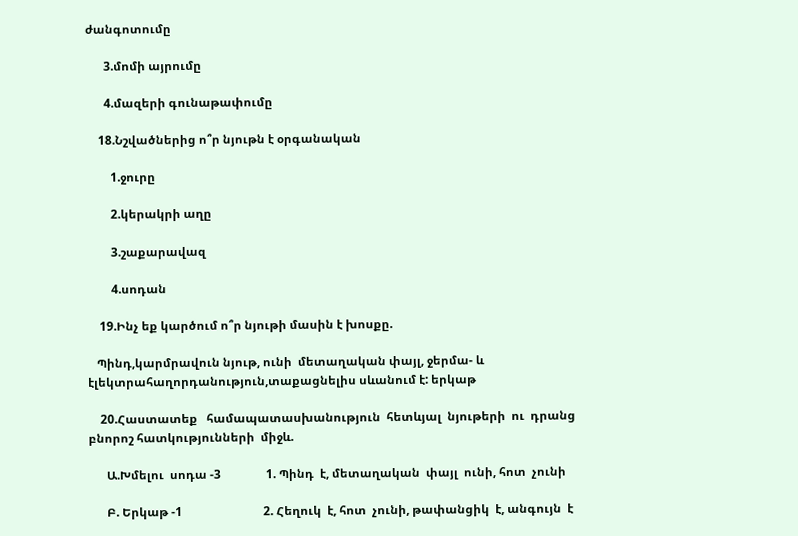ժանգոտումը

      3.մոմի այրումը

      4.մազերի գունաթափումը

    18.Նշվածներից ո՞ր նյութն է օրգանական

        1.ջուրը

        2.կերակրի աղը

        3.շաքարավազ

        4.սոդան

    19.Ինչ եք կարծում ո՞ր նյութի մասին է խոսքը.

   Պինդ,կարմրավուն նյութ, ունի  մետաղական փայլ, ջերմա- և էլեկտրահաղորդանություն,տաքացնելիս սևանում է: երկաթ

    20.Հաստատեք   համապատասխանություն  հետևյալ  նյութերի  ու  դրանց  բնորոշ հատկությունների  միջև.

      Ա.Խմելու  սոդա -3               1. Պինդ  է, մետաղական  փայլ  ունի, հոտ  չունի

      Բ. Երկաթ -1                           2. Հեղուկ  է, հոտ  չունի, թափանցիկ  է, անգույն  է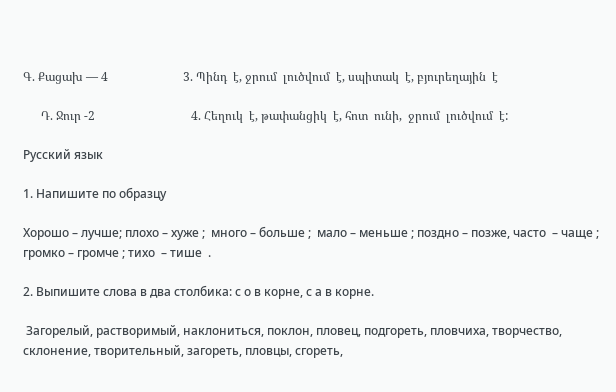Գ. Քացախ — 4                         3. Պինդ  է, ջրում  լուծվում  է, սպիտակ  է, բյուրեղային  է

      Դ. Ջուր -2                                4. Հեղուկ  է, թափանցիկ  է, հոտ  ունի,  ջրում  լուծվում  է:

Русский язык

1. Напишите по образцу

Хорошо – лучше; плохо – хуже ;  много – больше ;  мало – меньше ; поздно – позже, часто  – чаще ; громко – громче ; тихо  – тише  .

2. Выпишите слова в два столбика: с о в корне, с а в корне.

 Загорелый, растворимый, наклониться, поклон, пловец, подгореть, пловчиха, творчество, склонение, творительный, загореть, пловцы, сгореть,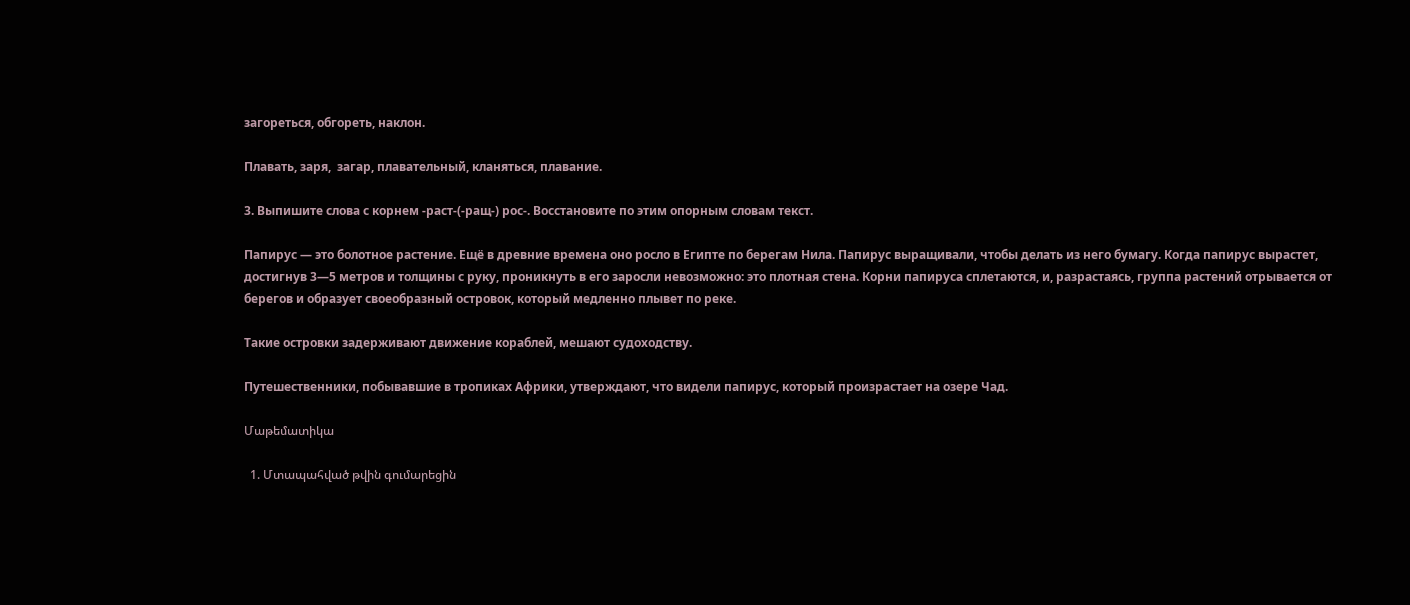загореться, обгореть, наклон.

Плавать, заря,  загар, плавательный, кланяться, плавание.

3. Выпишите слова с корнем -раст-(-ращ-) рос-. Восстановите по этим опорным словам текст.

Папирус — это болотное растение. Ещё в древние времена оно росло в Египте по берегам Нила. Папирус выращивали, чтобы делать из него бумагу. Когда папирус вырастет, достигнув 3—5 метров и толщины с руку, проникнуть в его заросли невозможно: это плотная стена. Корни папируса сплетаются, и, разрастаясь, группа растений отрывается от берегов и образует своеобразный островок, который медленно плывет по реке.

Такие островки задерживают движение кораблей, мешают судоходству.

Путешественники, побывавшие в тропиках Африки, утверждают, что видели папирус, который произрастает на озере Чад.

Մաթեմատիկա

  1. Մտապահված թվին գումարեցին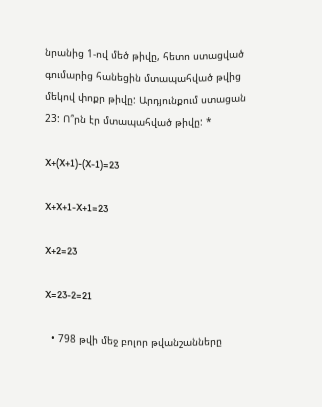նրանից 1-ով մեծ թիվը, հետո ստացված գումարից հանեցին մտապահված թվից մեկով փոքր թիվը: Արդյունքում ստացան 23: Ո՞րն էր մտապահված թիվը: *

X+(X+1)-(X-1)=23

X+X+1-X+1=23

X+2=23

X=23-2=21

  • 798 թվի մեջ բոլոր թվանշանները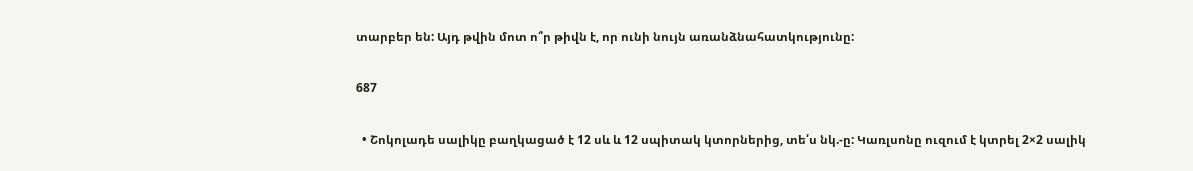տարբեր են: Այդ թվին մոտ ո՞ր թիվն է, որ ունի նույն առանձնահատկությունը:

687

  • Շոկոլադե սալիկը բաղկացած է 12 սև և 12 սպիտակ կտորներից, տե՛ս նկ.-ը: Կառլսոնը ուզում է կտրել 2×2 սալիկ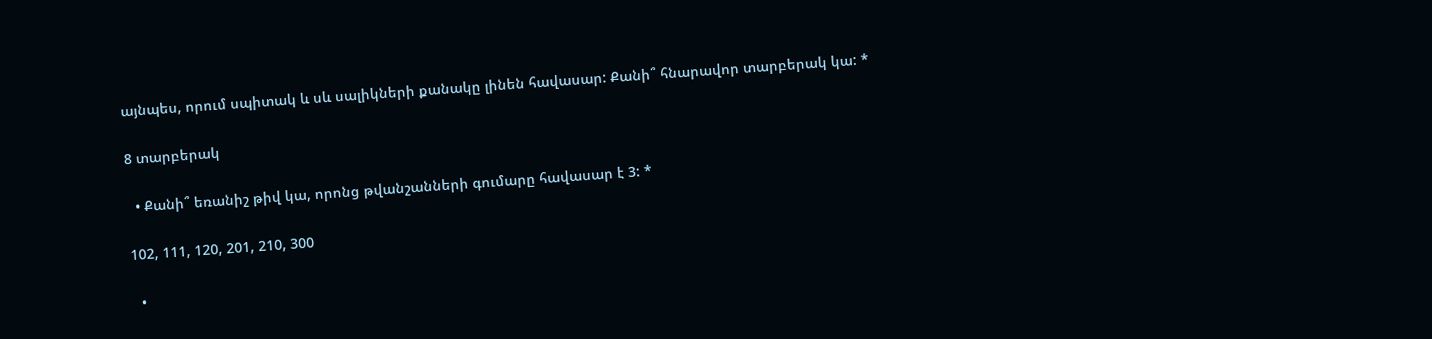այնպես, որում սպիտակ և սև սալիկների քանակը լինեն հավասար: Քանի՞ հնարավոր տարբերակ կա: *

8 տարբերակ

  • Քանի՞ եռանիշ թիվ կա, որոնց թվանշանների գումարը հավասար է 3: *

102, 111, 120, 201, 210, 300

  •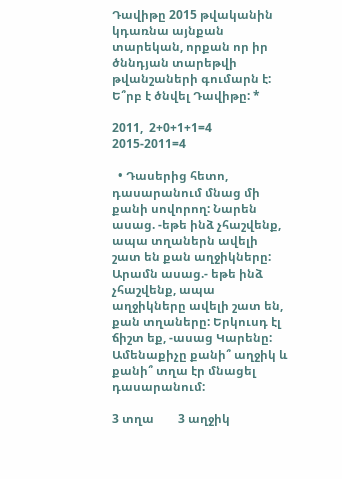Դավիթը 2015 թվականին կդառնա այնքան տարեկան, որքան որ իր ծննդյան տարեթվի թվանշաների գումարն է: Ե՞րբ է ծնվել Դավիթը: *

2011,  2+0+1+1=4    2015-2011=4

  • Դասերից հետո, դասարանում մնաց մի քանի սովորող: Նարեն ասաց. -եթե ինձ չհաշվենք, ապա տղաներն ավելի շատ են քան աղջիկները: Արամն ասաց.- եթե ինձ չհաշվենք, ապա աղջիկները ավելի շատ են, քան տղաները: Երկուսդ էլ ճիշտ եք, -ասաց Կարենը: Ամենաքիչը քանի՞ աղջիկ և քանի՞ տղա էր մնացել դասարանում:

3 տղա        3 աղջիկ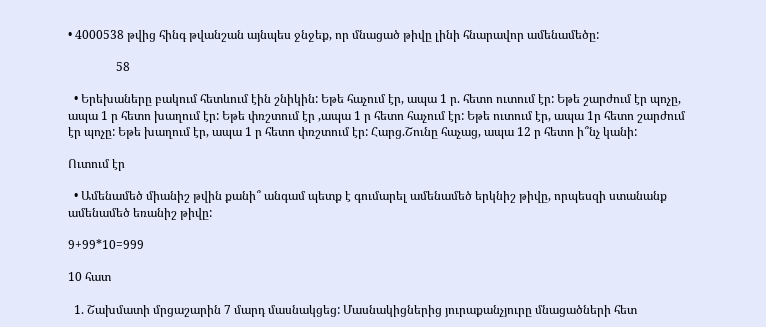• 4000538 թվից հինգ թվանշան այնպես ջնջեք, որ մնացած թիվը լինի հնարավոր ամենամեծը:

                58

  • Երեխաները բակում հետևում էին շնիկին: Եթե հաչում էր, ապա 1 ր. հետո ուտում էր: Եթե շարժում էր պոչը, ապա 1 ր հետո խաղում էր: Եթե փռշտում էր ,ապա 1 ր հետո հաչում էր: Եթե ուտում էր, ապա 1ր հետո շարժում էր պոչը: Եթե խաղում էր, ապա 1 ր հետո փռշտում էր: Հարց.Շունը հաչաց, ապա 12 ր հետո ի՞նչ կանի:

Ուտում էր

  • Ամենամեծ միանիշ թվին քանի՞ անգամ պետք է գումարել ամենամեծ երկնիշ թիվը, որպեսզի ստանանք ամենամեծ եռանիշ թիվը:

9+99*10=999

10 հատ

  1. Շախմատի մրցաշարին 7 մարդ մասնակցեց: Մասնակիցներից յուրաքանչյուրը մնացածների հետ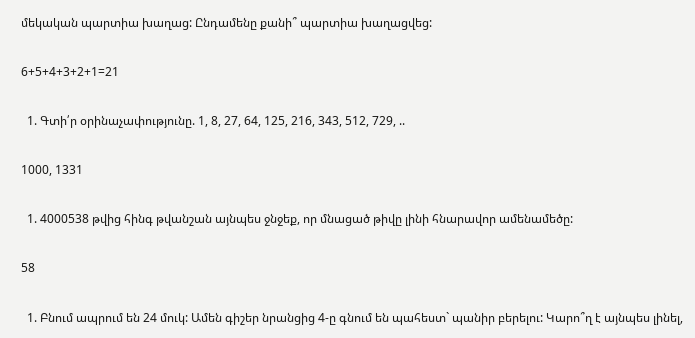մեկական պարտիա խաղաց: Ընդամենը քանի՞ պարտիա խաղացվեց:

6+5+4+3+2+1=21

  1. Գտի՛ր օրինաչափությունը. 1, 8, 27, 64, 125, 216, 343, 512, 729, ..

1000, 1331

  1. 4000538 թվից հինգ թվանշան այնպես ջնջեք, որ մնացած թիվը լինի հնարավոր ամենամեծը:

58

  1. Բնում ապրում են 24 մուկ: Ամեն գիշեր նրանցից 4-ը գնում են պահեստ` պանիր բերելու: Կարո՞ղ է այնպես լինել,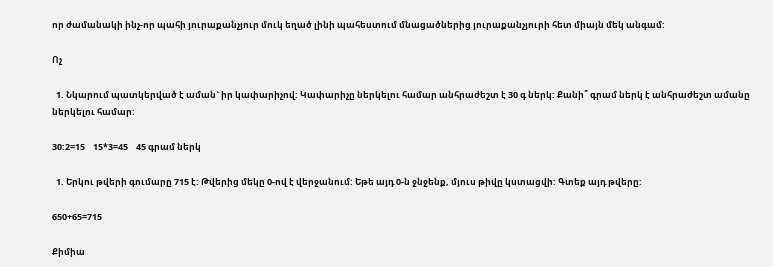որ ժամանակի ինչ-որ պահի յուրաքանչյուր մուկ եղած լինի պահեստում մնացածներից յուրաքանչյուրի հետ միայն մեկ անգամ:

Ոչ

  1. Նկարում պատկերված է աման` իր կափարիչով: Կափարիչը ներկելու համար անհրաժեշտ է 30 գ ներկ: Քանի՞ գրամ ներկ է անհրաժեշտ ամանը ներկելու համար:

30:2=15    15*3=45    45 գրամ ներկ

  1. Երկու թվերի գումարը 715 է: Թվերից մեկը 0-ով է վերջանում: Եթե այդ 0-ն ջնջենք, մյուս թիվը կստացվի: Գտեք այդ թվերը:

650+65=715

Քիմիա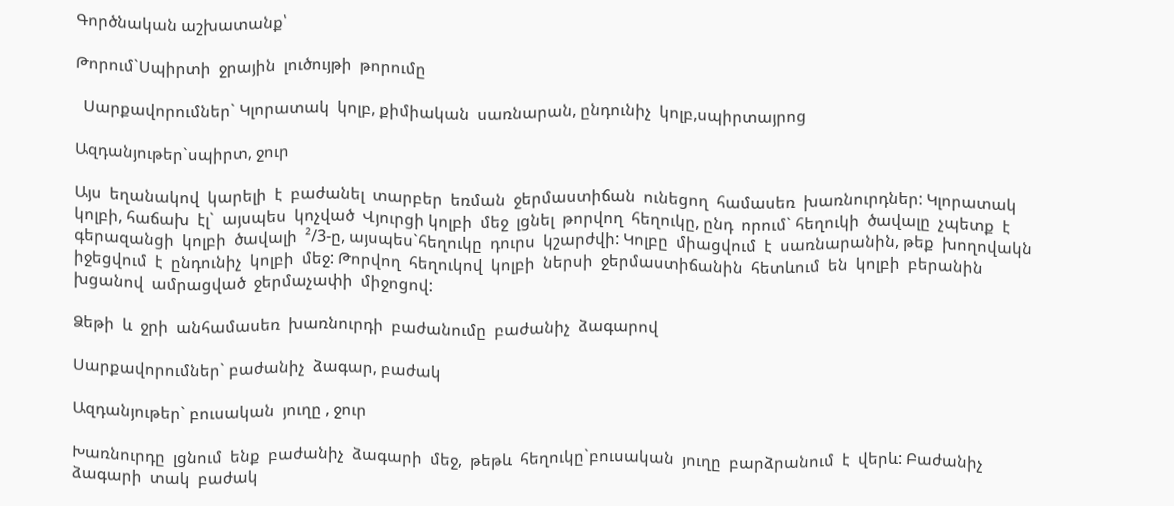Գործնական աշխատանք՝

Թորում`Սպիրտի  ջրային  լուծույթի  թորումը

  Սարքավորումներ` Կլորատակ  կոլբ, քիմիական  սառնարան, ընդունիչ  կոլբ,սպիրտայրոց

Ազդանյութեր`սպիրտ, ջուր

Այս  եղանակով  կարելի  է  բաժանել  տարբեր  եռման  ջերմաստիճան  ունեցող  համասեռ  խառնուրդներ: Կլորատակ  կոլբի, հաճախ  էլ`  այսպես  կոչված  Վյուրցի կոլբի  մեջ  լցնել  թորվող  հեղուկը, ընդ  որում` հեղուկի  ծավալը  չպետք  է  գերազանցի  կոլբի  ծավալի  ²/3-ը, այսպես`հեղուկը  դուրս  կշարժվի: Կոլբը  միացվում  է  սառնարանին, թեք  խողովակն  իջեցվում  է  ընդունիչ  կոլբի  մեջ: Թորվող  հեղուկով  կոլբի  ներսի  ջերմաստիճանին  հետևում  են  կոլբի  բերանին  խցանով  ամրացված  ջերմաչափի  միջոցով:

Ձեթի  և  ջրի  անհամասեռ  խառնուրդի  բաժանումը  բաժանիչ  ձագարով

Սարքավորումներ` բաժանիչ  ձագար, բաժակ

Ազդանյութեր` բուսական  յուղը , ջուր

Խառնուրդը  լցնում  ենք  բաժանիչ  ձագարի  մեջ,  թեթև  հեղուկը`բուսական  յուղը  բարձրանում  է  վերև: Բաժանիչ  ձագարի  տակ  բաժակ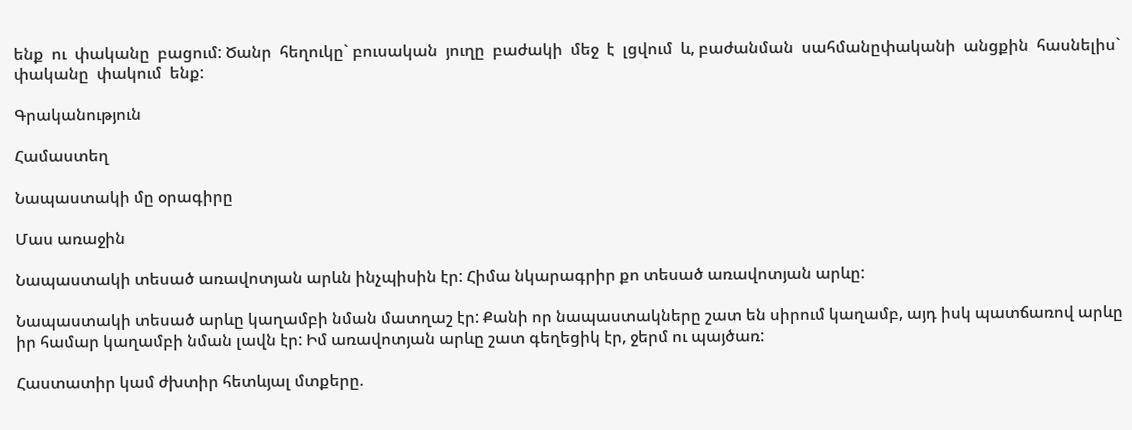ենք  ու  փականը  բացում: Ծանր  հեղուկը` բուսական  յուղը  բաժակի  մեջ  է  լցվում  և, բաժանման  սահմանըփականի  անցքին  հասնելիս` փականը  փակում  ենք:

Գրականություն

Համաստեղ

Նապաստակի մը օրագիրը

Մաս առաջին

Նապաստակի տեսած առավոտյան արևն ինչպիսին էր: Հիմա նկարագրիր քո տեսած առավոտյան արևը:

Նապաստակի տեսած արևը կաղամբի նման մատղաշ էր: Քանի որ նապաստակները շատ են սիրում կաղամբ, այդ իսկ պատճառով արևը իր համար կաղամբի նման լավն էր: Իմ առավոտյան արևը շատ գեղեցիկ էր, ջերմ ու պայծառ:

Հաստատիր կամ ժխտիր հետևյալ մտքերը.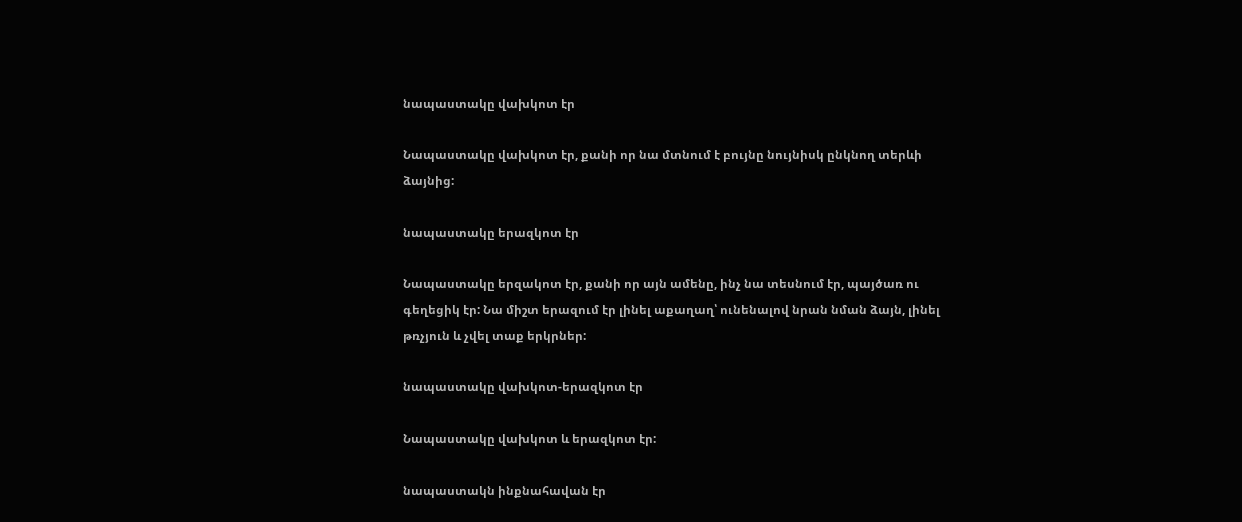նապաստակը վախկոտ էր

Նապաստակը վախկոտ էր, քանի որ նա մտնում է բույնը նույնիսկ ընկնող տերևի  ձայնից:

նապաստակը երազկոտ էր

Նապաստակը երզակոտ էր, քանի որ այն ամենը, ինչ նա տեսնում էր, պայծառ ու գեղեցիկ էր: Նա միշտ երազում էր լինել աքաղաղ՝ ունենալով նրան նման ձայն, լինել թռչյուն և չվել տաք երկրներ:

նապաստակը վախկոտ-երազկոտ էր

Նապաստակը վախկոտ և երազկոտ էր:

նապաստակն ինքնահավան էր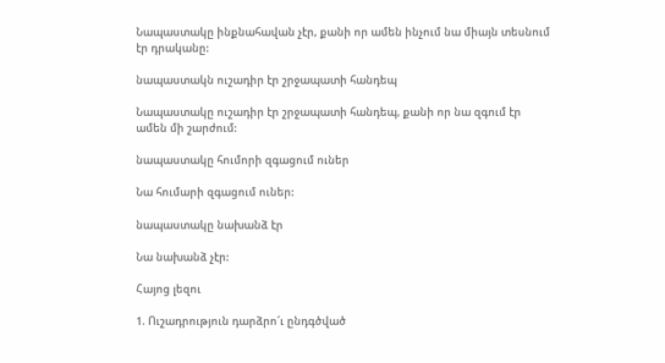Նապաստակը ինքնահավան չէր, քանի որ ամեն ինչում նա միայն տեսնում էր դրականը:

նապաստակն ուշադիր էր շրջապատի հանդեպ

Նապաստակը ուշադիր էր շրջապատի հանդեպ, քանի որ նա զգում էր ամեն մի շարժում:

նապաստակը հումորի զգացում ուներ

Նա հումարի զգացում ուներ:

նապաստակը նախանձ էր

Նա նախանձ չէր:

Հայոց լեզու

1. Ուշադրություն դարձրո´ւ ընդգծված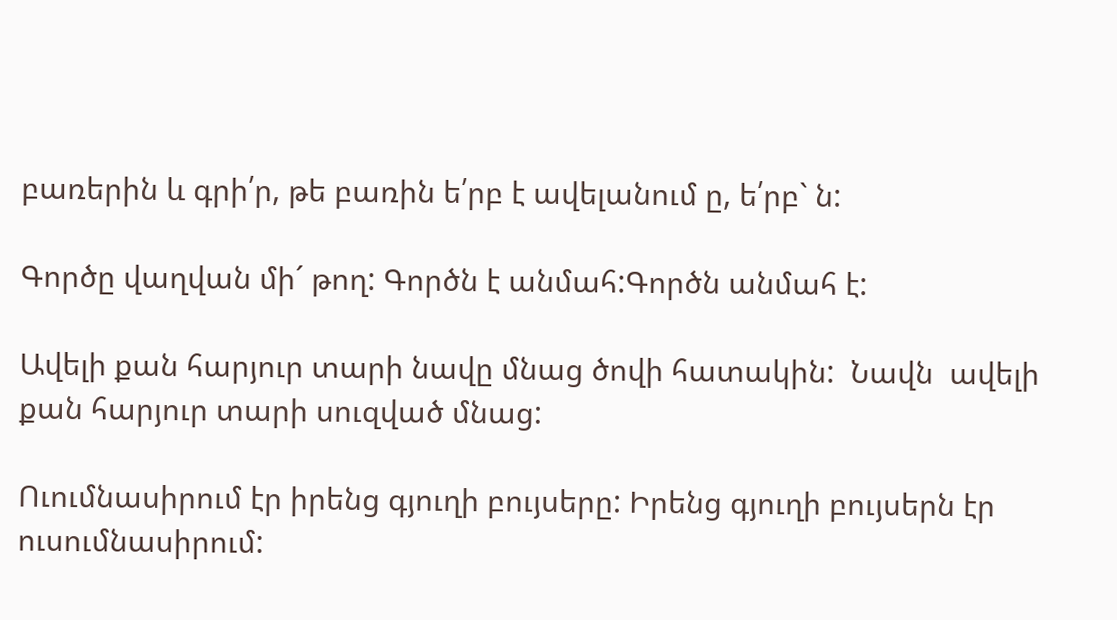բառերին և գրի՛ր, թե բառին ե՛րբ է ավելանում ը, ե՛րբ` ն:

Գործը վաղվան մի´ թող: Գործն է անմահ:Գործն անմահ է:

Ավելի քան հարյուր տարի նավը մնաց ծովի հատակին:  Նավն  ավելի քան հարյուր տարի սուզված մնաց:

Ուումնասիրում էր իրենց գյուղի բույսերը: Իրենց գյուղի բույսերն էր ուսումնասիրում: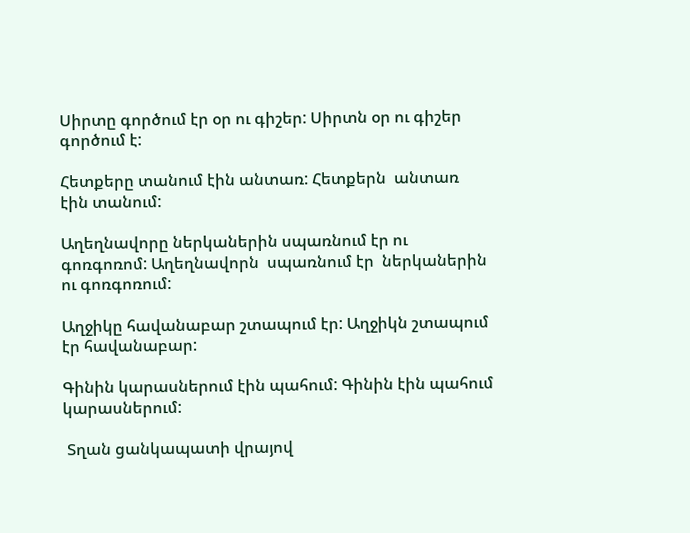Սիրտը գործում էր օր ու գիշեր: Սիրտն օր ու գիշեր գործում է:

Հետքերը տանում էին անտառ: Հետքերն  անտառ  էին տանում:

Աղեղնավորը ներկաներին սպառնում էր ու գոռգոռոմ: Աղեղնավորն  սպառնում էր  ներկաներին ու գոռգոռում:

Աղջիկը հավանաբար շտապում էր: Աղջիկն շտապում էր հավանաբար:

Գինին կարասներում էին պահում: Գինին էին պահում կարասներում:

 Տղան ցանկապատի վրայով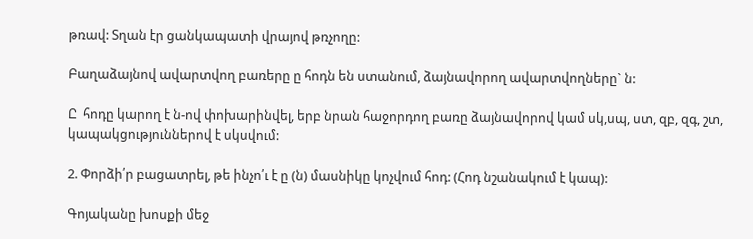թռավ: Տղան էր ցանկապատի վրայով թռչողը:

Բաղաձայնով ավարտվող բառերը ը հոդն են ստանում, ձայնավորող ավարտվողները` ն:

Ը  հոդը կարող է ն-ով փոխարինվել, երբ նրան հաջորդող բառը ձայնավորով կամ սկ,սպ, ստ, զբ, զգ, շտ, կապակցություններով է սկսվում:

2. Փորձի՛ր բացատրել, թե ինչո՛ւ է ը (ն) մասնիկը կոչվում հոդ: (Հոդ նշանակում է կապ):

Գոյականը խոսքի մեջ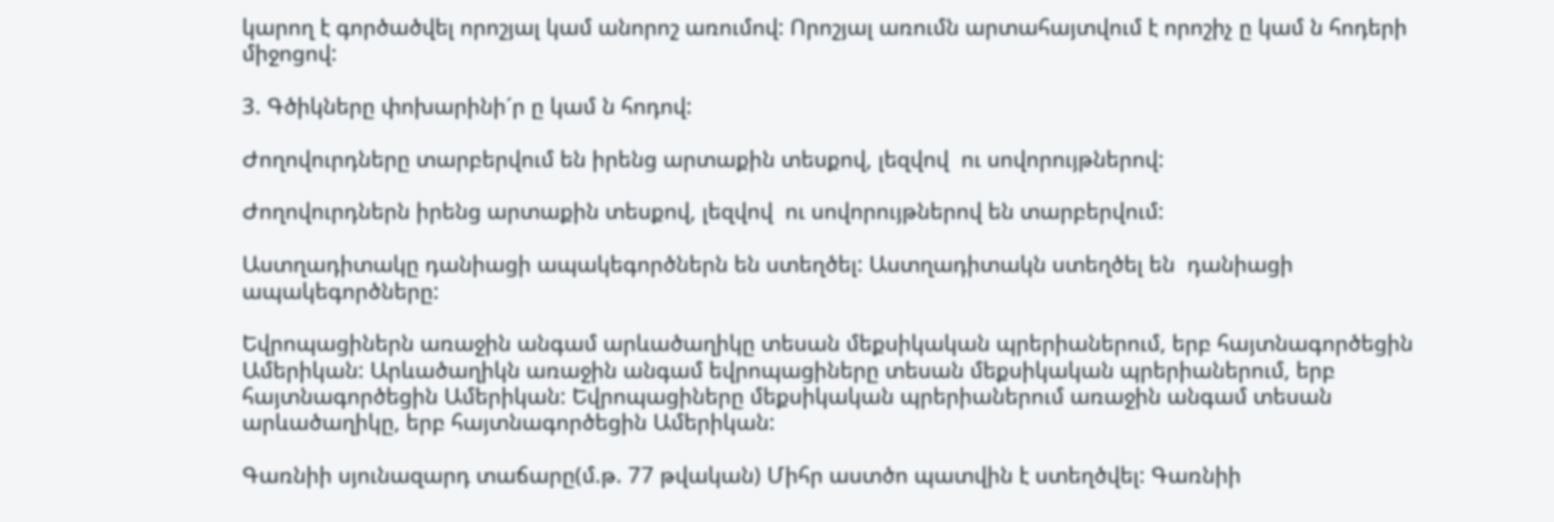կարող է գործածվել որոշյալ կամ անորոշ առումով: Որոշյալ առումն արտահայտվում է որոշիչ ը կամ ն հոդերի միջոցով:

3. Գծիկները փոխարինի´ր ը կամ ն հոդով:

Ժողովուրդները տարբերվում են իրենց արտաքին տեսքով, լեզվով  ու սովորույթներով:

Ժողովուրդներն իրենց արտաքին տեսքով, լեզվով  ու սովորույթներով են տարբերվում:

Աստղադիտակը դանիացի ապակեգործներն են ստեղծել: Աստղադիտակն ստեղծել են  դանիացի ապակեգործները:

Եվրոպացիներն առաջին անգամ արևածաղիկը տեսան մեքսիկական պրերիաներում, երբ հայտնագործեցին Ամերիկան: Արևածաղիկն առաջին անգամ եվրոպացիները տեսան մեքսիկական պրերիաներում, երբ հայտնագործեցին Ամերիկան: Եվրոպացիները մեքսիկական պրերիաներում առաջին անգամ տեսան արևածաղիկը, երբ հայտնագործեցին Ամերիկան:

Գառնիի սյունազարդ տաճարը(մ.թ. 77 թվական) Միհր աստծո պատվին է ստեղծվել: Գառնիի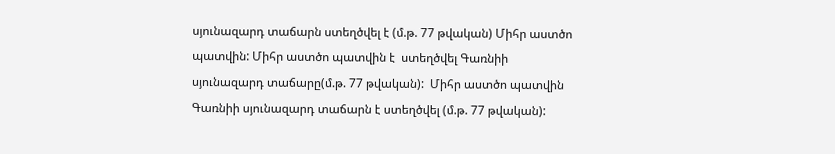սյունազարդ տաճարն ստեղծվել է (մ.թ. 77 թվական) Միհր աստծո պատվին: Միհր աստծո պատվին է  ստեղծվել Գառնիի սյունազարդ տաճարը(մ.թ. 77 թվական):  Միհր աստծո պատվին Գառնիի սյունազարդ տաճարն է ստեղծվել (մ.թ. 77 թվական):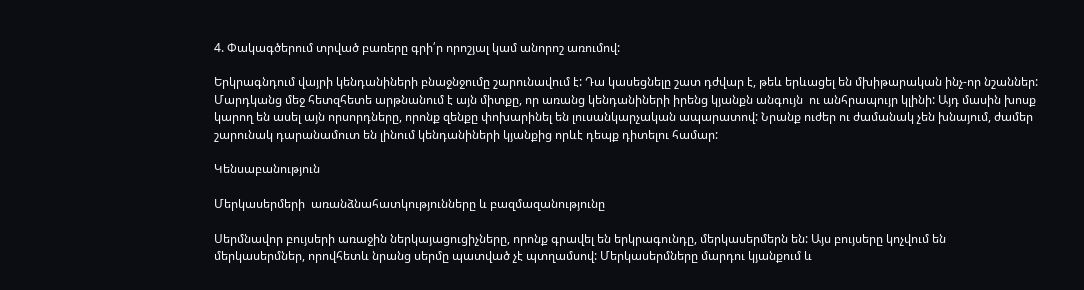4. Փակագծերում տրված բառերը գրի՛ր որոշյալ կամ անորոշ առումով:

Երկրագնդում վայրի կենդանիների բնաջնջումը շարունավում է: Դա կասեցնելը շատ դժվար է, թեև երևացել են մխիթարական ինչ-որ նշաններ: Մարդկանց մեջ հետզհետե արթնանում է այն միտքը, որ առանց կենդանիների իրենց կյանքն անգույն  ու անհրապույր կլինի: Այդ մասին խոսք կարող են ասել այն որսորդները, որոնք զենքը փոխարինել են լուսանկարչական ապարատով: Նրանք ուժեր ու ժամանակ չեն խնայում, ժամեր շարունակ դարանամուտ են լինում կենդանիների կյանքից որևէ դեպք դիտելու համար:

Կենսաբանություն

Մերկասերմերի  առանձնահատկությունները և բազմազանությունը

Սերմնավոր բույսերի առաջին ներկայացուցիչները, որոնք գրավել են երկրագունդը, մերկասերմերն են: Այս բույսերը կոչվում են մերկասերմներ, որովհետև նրանց սերմը պատված չէ պտղամսով: Մերկասերմները մարդու կյանքում և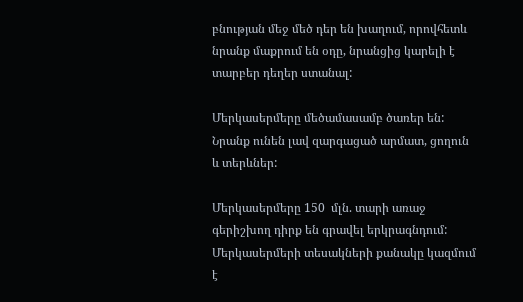բնության մեջ մեծ դեր են խաղում, որովհետև նրանք մաքրում են օդը, նրանցից կարելի է տարբեր դեղեր ստանալ:

Մերկասերմերը մեծամասամբ ծառեր են: Նրանք ունեն լավ զարգացած արմատ, ցողուն և տերևներ:

Մերկասերմերը 150  մլն. տարի առաջ գերիշխող դիրք են գրավել երկրագնդում: Մերկասերմերի տեսակների քանակը կազմում է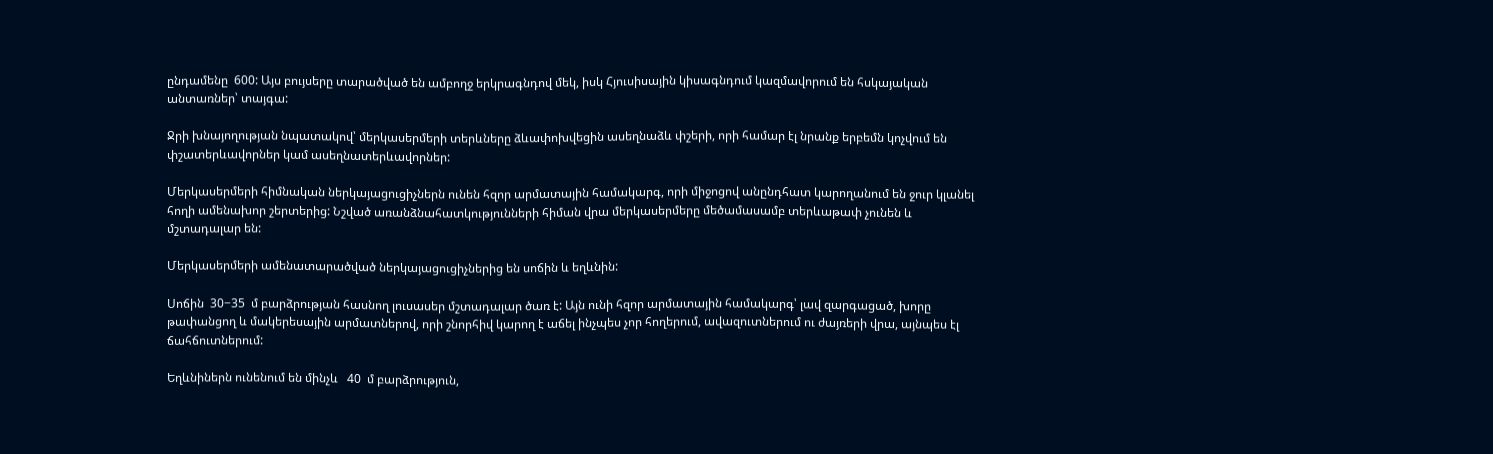ընդամենը  600: Այս բույսերը տարածված են ամբողջ երկրագնդով մեկ, իսկ Հյուսիսային կիսագնդում կազմավորում են հսկայական անտառներ՝ տայգա:

Ջրի խնայողության նպատակով՝ մերկասերմերի տերևները ձևափոխվեցին ասեղնաձև փշերի, որի համար էլ նրանք երբեմն կոչվում են փշատերևավորներ կամ ասեղնատերևավորներ:

Մերկասերմերի հիմնական ներկայացուցիչներն ունեն հզոր արմատային համակարգ, որի միջոցով անընդհատ կարողանում են ջուր կլանել հողի ամենախոր շերտերից: Նշված առանձնահատկությունների հիման վրա մերկասերմերը մեծամասամբ տերևաթափ չունեն և մշտադալար են:

Մերկասերմերի ամենատարածված ներկայացուցիչներից են սոճին և եղևնին:

Սոճին  30−35  մ բարձրության հասնող լուսասեր մշտադալար ծառ է: Այն ունի հզոր արմատային համակարգ՝ լավ զարգացած, խորը թափանցող և մակերեսային արմատներով, որի շնորհիվ կարող է աճել ինչպես չոր հողերում, ավազուտներում ու ժայռերի վրա, այնպես էլ ճահճուտներում:

Եղևնիներն ունենում են մինչև   40  մ բարձրություն,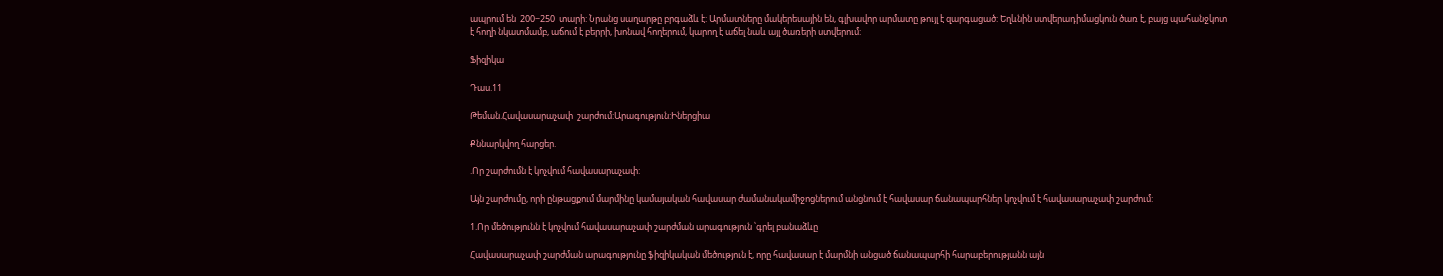ապրում են  200−250  տարի: Նրանց սաղարթը բրգաձև է: Արմատները մակերեսային են, գլխավոր արմատը թույլ է զարգացած: Եղևնին ստվերադիմացկուն ծառ է, բայց պահանջկոտ է հողի նկատմամբ, աճում է բերրի, խոնավ հողերում, կարող է աճել նաև այլ ծառերի ստվերում:

Ֆիզիկա

Դաս.11

Թեման.Հավասարաչափ  շարժում:Արագություն:Իներցիա

Քննարկվող հարցեր.

.Որ շարժումն է կոչվում հավասարաչափ:

Այն շարժումը, որի ընթացքում մարմինը կամայական հավասար ժամանակամիջոցներում անցնում է հավասար ճանապարհներ կոչվում է հավասարաչափ շարժում:

1.Որ մեծությունն է կոչվում հավասարաչափ շարժման արագություն ՝գրել բանաձևը

Հավասարաչափ շարժման արագությունը ֆիզիկական մեծություն է, որը հավասար է մարմնի անցած ճանապարհի հարաբերությանն այն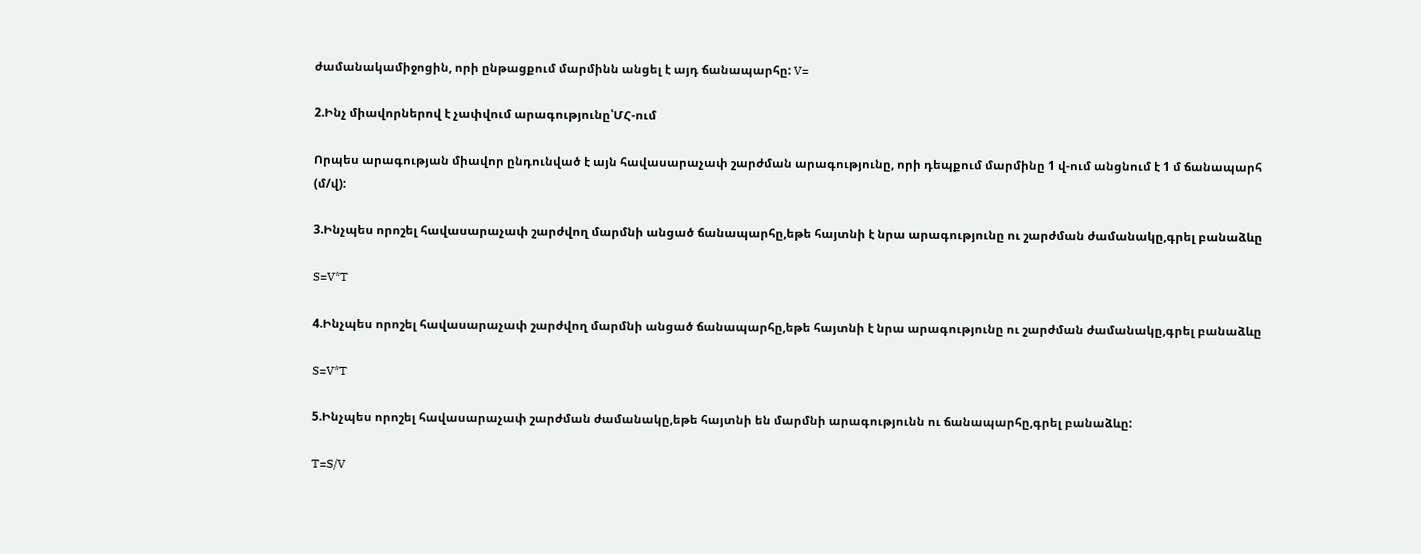ժամանակամիջոցին, որի ընթացքում մարմինն անցել է այդ ճանապարհը: V=

2.Ինչ միավորներով է չափվում արագությունը՝ՄՀ-ում

Որպես արագության միավոր ընդունված է այն հավասարաչափ շարժման արագությունը, որի դեպքում մարմինը 1 վ-ում անցնում է 1 մ ճանապարհ (մ/վ):

3.Ինչպես որոշել հավասարաչափ շարժվող մարմնի անցած ճանապարհը,եթե հայտնի է նրա արագությունը ու շարժման ժամանակը,գրել բանաձևը

S=V*T

4.Ինչպես որոշել հավասարաչափ շարժվող մարմնի անցած ճանապարհը,եթե հայտնի է նրա արագությունը ու շարժման ժամանակը,գրել բանաձևը

S=V*T

5.Ինչպես որոշել հավասարաչափ շարժման ժամանակը,եթե հայտնի են մարմնի արագությունն ու ճանապարհը,գրել բանաձևը:

T=S/V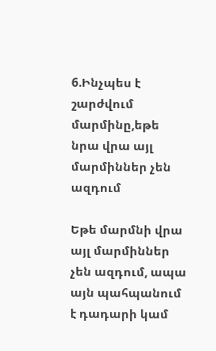6.Ինչպես է շարժվում մարմինը,եթե նրա վրա այլ մարմիններ չեն ազդում

Եթե մարմնի վրա այլ մարմիններ չեն ազդում, ապա այն պահպանում է դադարի կամ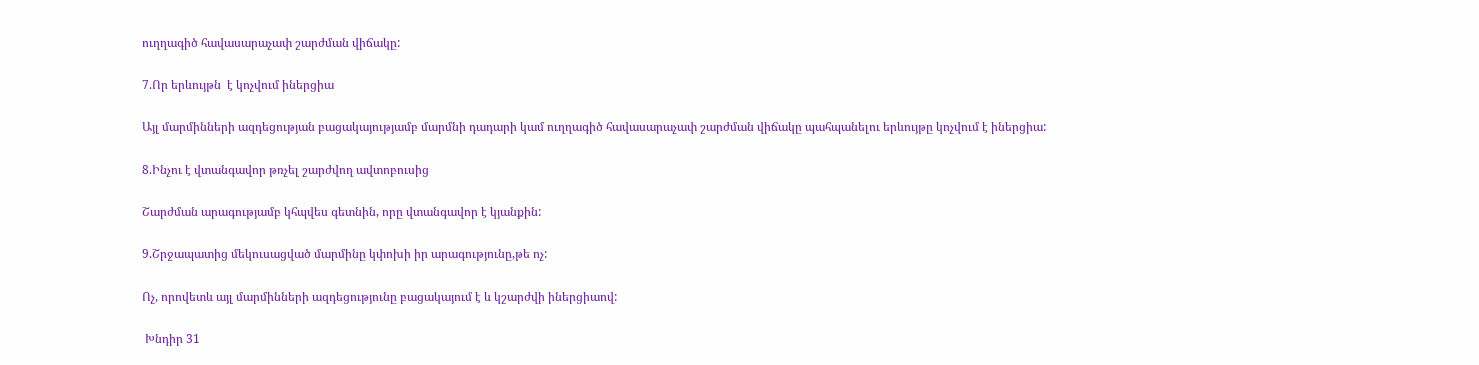ուղղագիծ հավասարաչափ շարժման վիճակը:

7.Որ երևույթն  է կոչվում իներցիա

Այլ մարմինների ազդեցության բացակայությամբ մարմնի դադարի կամ ուղղագիծ հավասարաչափ շարժման վիճակը պահպանելու երևույթը կոչվում է իներցիա:

8.Ինչու է վտանգավոր թռչել շարժվող ավտոբուսից

Շարժման արագությամբ կհպվես գետնին, որը վտանգավոր է կյանքին:

9.Շրջապատից մեկուսացված մարմինը կփոխի իր արագությունը,թե ոչ:

Ոչ, որովետև այլ մարմինների ազդեցությունը բացակայում է և կշարժվի իներցիաով:

 Խնդիր 31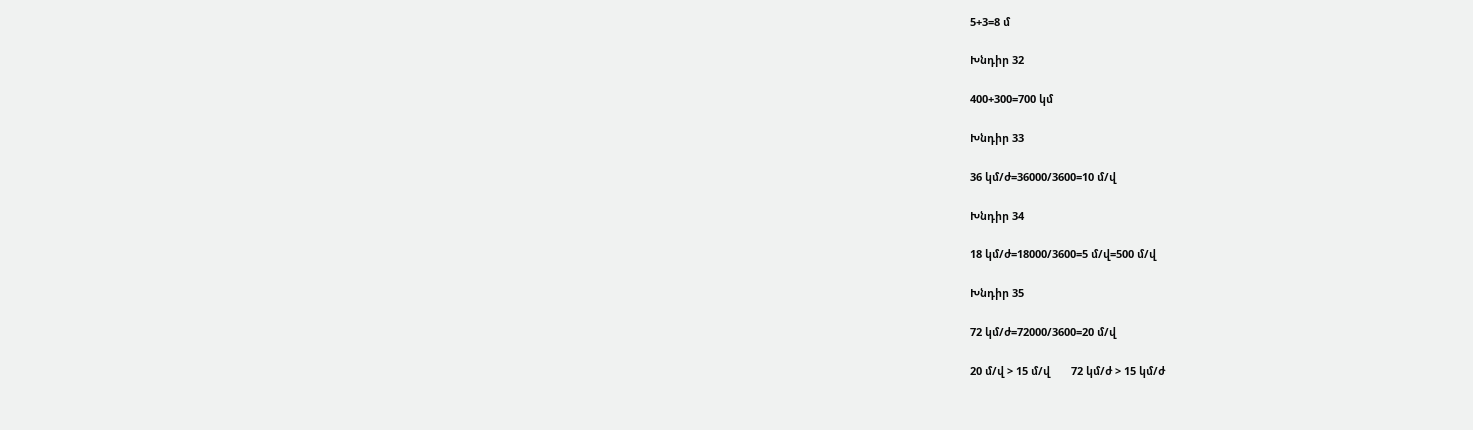5+3=8 մ

Խնդիր 32

400+300=700 կմ

Խնդիր 33

36 կմ/ժ=36000/3600=10 մ/վ

Խնդիր 34

18 կմ/ժ=18000/3600=5 մ/վ=500 մ/վ

Խնդիր 35

72 կմ/ժ=72000/3600=20 մ/վ

20 մ/վ > 15 մ/վ       72 կմ/ժ > 15 կմ/ժ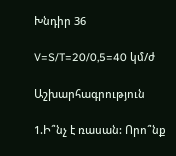Խնդիր 36

V=S/T=20/0,5=40 կմ/ժ

Աշխարհագրություն

1.Ի՞նչ է ռասան: Որո՞նք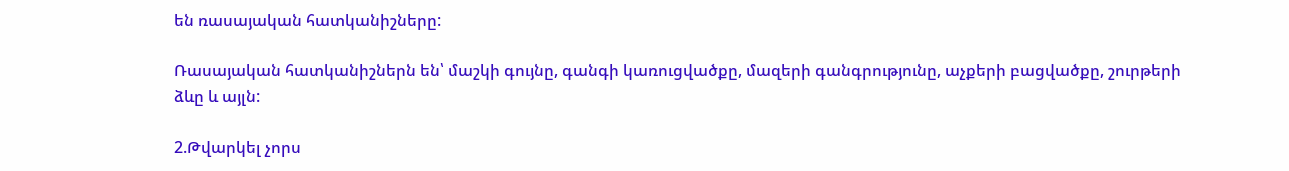են ռասայական հատկանիշները:

Ռասայական հատկանիշներն են՝ մաշկի գույնը, գանգի կառուցվածքը, մազերի գանգրությունը, աչքերի բացվածքը, շուրթերի ձևը և այլն:

2.Թվարկել չորս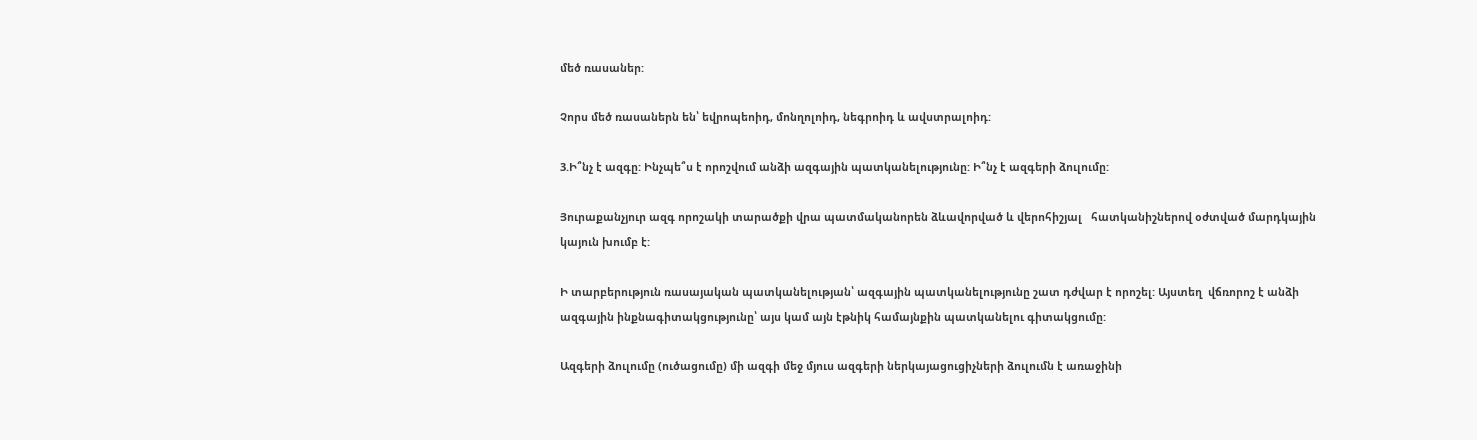մեծ ռասաներ:

Չորս մեծ ռասաներն են՝ եվրոպեոիդ, մոնղոլոիդ, նեգրոիդ և ավստրալոիդ:

3.Ի՞նչ է ազգը: Ինչպե՞ս է որոշվում անձի ազգային պատկանելությունը: Ի՞նչ է ազգերի ձուլումը:

Յուրաքանչյուր ազգ որոշակի տարածքի վրա պատմականորեն ձևավորված և վերոհիշյալ   հատկանիշներով օժտված մարդկային կայուն խումբ է:

Ի տարբերություն ռասայական պատկանելության՝ ազգային պատկանելությունը շատ դժվար է որոշել: Այստեղ  վճռորոշ է անձի ազգային ինքնագիտակցությունը՝ այս կամ այն էթնիկ համայնքին պատկանելու գիտակցումը:

Ազգերի ձուլումը (ուծացումը) մի ազգի մեջ մյուս ազգերի ներկայացուցիչների ձուլումն է առաջինի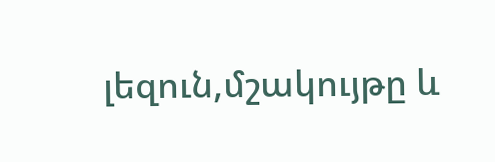լեզուն,մշակույթը և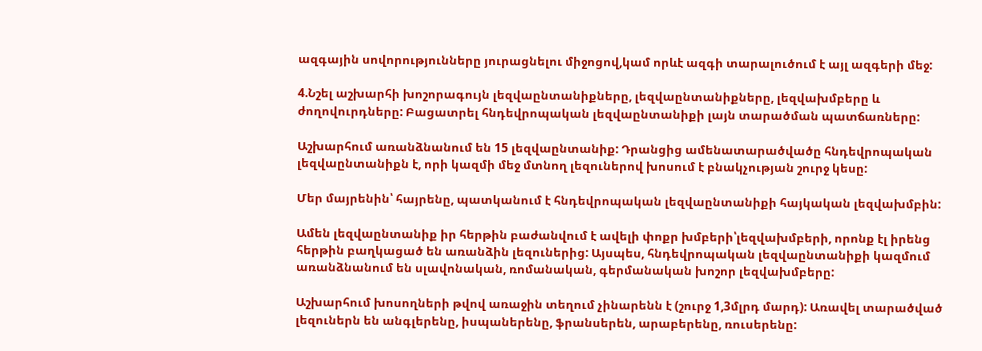ազգային սովորությունները յուրացնելու միջոցով,կամ որևէ ազգի տարալուծում է այլ ազգերի մեջ:

4.Նշել աշխարհի խոշորագույն լեզվաընտանիքները, լեզվաընտանիքները, լեզվախմբերը և ժողովուրդները: Բացատրել հնդեվրոպական լեզվաընտանիքի լայն տարածման պատճառները:

Աշխարհում առանձնանում են 15 լեզվաընտանիք: Դրանցից ամենատարածվածը հնդեվրոպական լեզվաընտանիքն է, որի կազմի մեջ մտնող լեզուներով խոսում է բնակչության շուրջ կեսը:

Մեր մայրենին՝ հայրենը, պատկանում է հնդեվրոպական լեզվաընտանիքի հայկական լեզվախմբին:

Ամեն լեզվաընտանիք իր հերթին բաժանվում է ավելի փոքր խմբերի՝լեզվախմբերի, որոնք էլ իրենց հերթին բաղկացած են առանձին լեզուներից: Այսպես, հնդեվրոպական լեզվաընտանիքի կազմում առանձնանում են սլավոնական, ռոմանական, գերմանական խոշոր լեզվախմբերը:

Աշխարհում խոսողների թվով առաջին տեղում չինարենն է (շուրջ 1,3մլրդ մարդ): Առավել տարածված լեզուներն են անգլերենը, իսպաներենը, ֆրանսերեն, արաբերենը, ռուսերենը: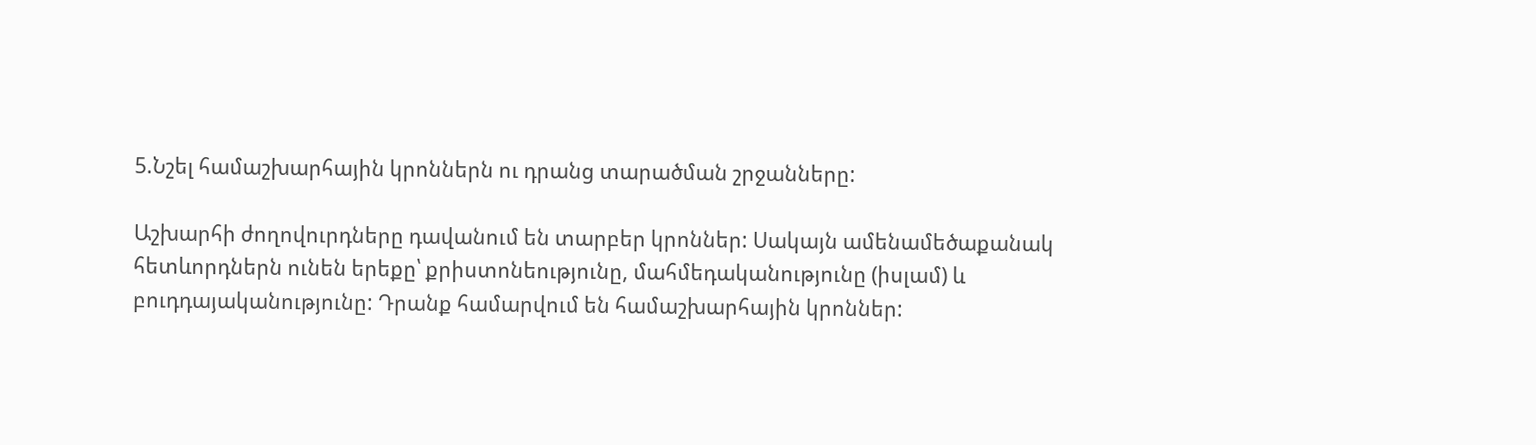5.Նշել համաշխարհային կրոններն ու դրանց տարածման շրջանները:

Աշխարհի ժողովուրդները դավանում են տարբեր կրոններ: Սակայն ամենամեծաքանակ հետևորդներն ունեն երեքը՝ քրիստոնեությունը, մահմեդականությունը (իսլամ) և բուդդայականությունը: Դրանք համարվում են համաշխարհային կրոններ: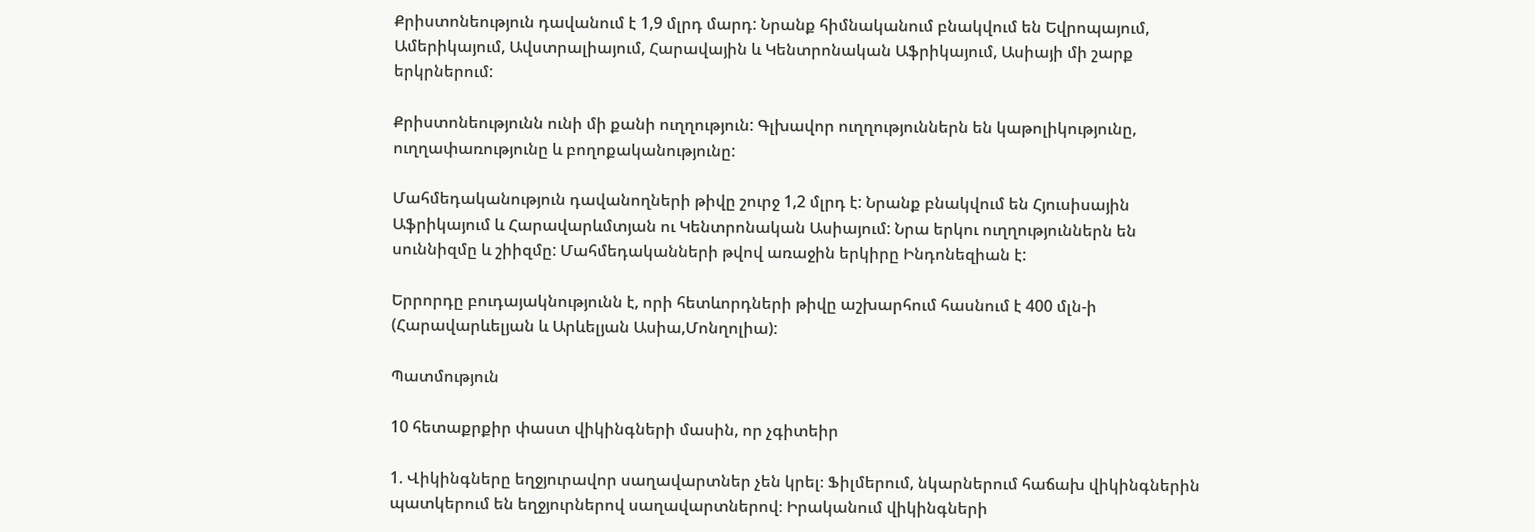Քրիստոնեություն դավանում է 1,9 մլրդ մարդ: Նրանք հիմնականում բնակվում են Եվրոպայում, Ամերիկայում, Ավստրալիայում, Հարավային և Կենտրոնական Աֆրիկայում, Ասիայի մի շարք երկրներում:

Քրիստոնեությունն ունի մի քանի ուղղություն: Գլխավոր ուղղություններն են կաթոլիկությունը, ուղղափառությունը և բողոքականությունը:

Մահմեդականություն դավանողների թիվը շուրջ 1,2 մլրդ է: Նրանք բնակվում են Հյուսիսային Աֆրիկայում և Հարավարևմտյան ու Կենտրոնական Ասիայում: Նրա երկու ուղղություններն են սուննիզմը և շիիզմը: Մահմեդականների թվով առաջին երկիրը Ինդոնեզիան է:

Երրորդը բուդայակնությունն է, որի հետևորդների թիվը աշխարհում հասնում է 400 մլն-ի (Հարավարևելյան և Արևելյան Ասիա,Մոնղոլիա):

Պատմություն

10 հետաքրքիր փաստ վիկինգների մասին, որ չգիտեիր

1. Վիկինգները եղջյուրավոր սաղավարտներ չեն կրել։ Ֆիլմերում, նկարներում հաճախ վիկինգներին պատկերում են եղջյուրներով սաղավարտներով։ Իրականում վիկինգների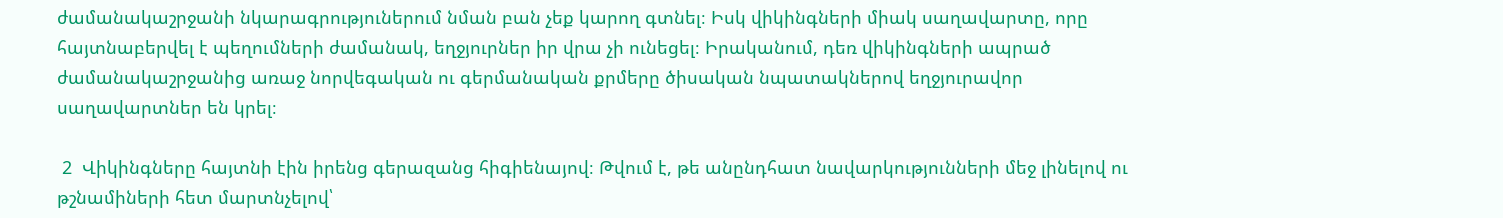ժամանակաշրջանի նկարագրություներում նման բան չեք կարող գտնել։ Իսկ վիկինգների միակ սաղավարտը, որը հայտնաբերվել է պեղումների ժամանակ, եղջյուրներ իր վրա չի ունեցել։ Իրականում, դեռ վիկինգների ապրած ժամանակաշրջանից առաջ նորվեգական ու գերմանական քրմերը ծիսական նպատակներով եղջյուրավոր սաղավարտներ են կրել։

 2  Վիկինգները հայտնի էին իրենց գերազանց հիգիենայով։ Թվում է, թե անընդհատ նավարկությունների մեջ լինելով ու թշնամիների հետ մարտնչելով՝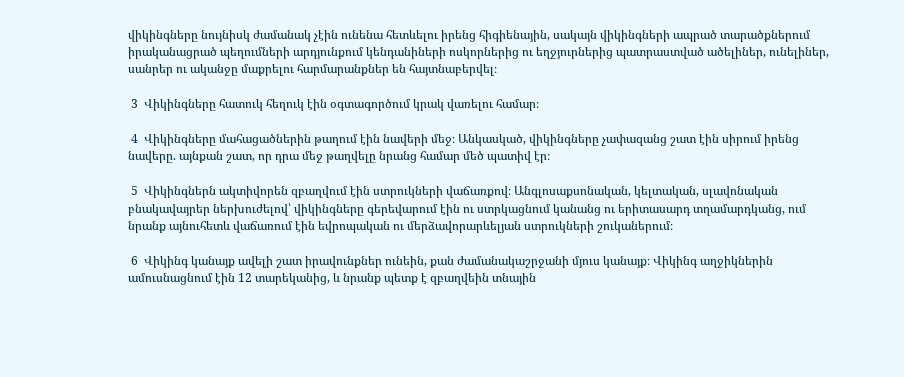վիկինգները նույնիսկ ժամանակ չէին ունենա հետևելու իրենց հիգիենային, սակայն վիկինգների ապրած տարածքներում իրականացրած պեղումների արդյունքում կենդանիների ոսկորներից ու եղջյուրներից պատրաստված ածելիներ, ունելիներ, սանրեր ու ականջը մաքրելու հարմարանքներ են հայտնաբերվել։

 3  Վիկինգները հատուկ հեղուկ էին օգտագործում կրակ վառելու համար։

 4  Վիկինգները մահացածներին թաղում էին նավերի մեջ։ Անկասկած, վիկինգները չափազանց շատ էին սիրում իրենց նավերը. այնքան շատ, որ դրա մեջ թաղվելը նրանց համար մեծ պատիվ էր։

 5  Վիկինգներն ակտիվորեն զբաղվում էին ստրուկների վաճառքով։ Անգլոսաքսոնական, կելտական, սլավոնական բնակավայրեր ներխուժելով՝ վիկինգները գերեվարում էին ու ստրկացնում կանանց ու երիտասարդ տղամարդկանց, ում նրանք այնուհետև վաճառում էին եվրոպական ու մերձավորարևելյան ստրուկների շուկաներում։

 6  Վիկինգ կանայք ավելի շատ իրավունքներ ունեին, քան ժամանակաշրջանի մյուս կանայք։ Վիկինգ աղջիկներին ամուսնացնում էին 12 տարեկանից, և նրանք պետք է զբաղվեին տնային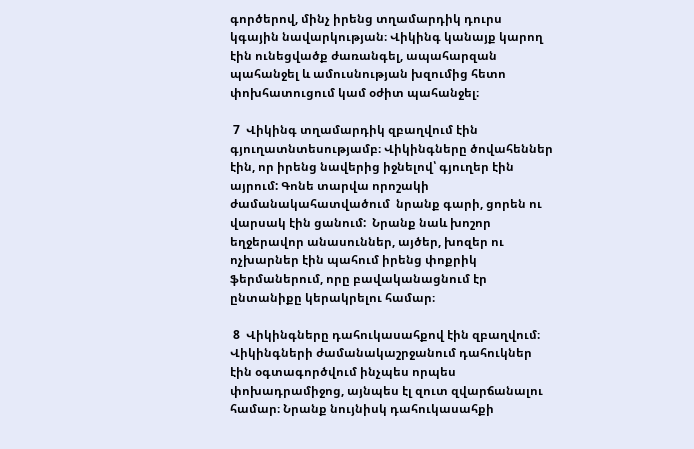գործերով, մինչ իրենց տղամարդիկ դուրս կգային նավարկության։ Վիկինգ կանայք կարող էին ունեցվածք ժառանգել, ապահարզան պահանջել և ամուսնության խզումից հետո փոխհատուցում կամ օժիտ պահանջել։

 7  Վիկինգ տղամարդիկ զբաղվում էին գյուղատնտեսությամբ։ Վիկինգները ծովահեններ էին, որ իրենց նավերից իջնելով՝ գյուղեր էին այրում: Գոնե տարվա որոշակի ժամանակահատվածում  նրանք գարի, ցորեն ու վարսակ էին ցանում:  Նրանք նաև խոշոր եղջերավոր անասուններ, այծեր, խոզեր ու ոչխարներ էին պահում իրենց փոքրիկ ֆերմաներում, որը բավականացնում էր ընտանիքը կերակրելու համար։

 8  Վիկինգները դահուկասահքով էին զբաղվում։ Վիկինգների ժամանակաշրջանում դահուկներ էին օգտագործվում ինչպես որպես փոխադրամիջոց, այնպես էլ զուտ զվարճանալու համար։ Նրանք նույնիսկ դահուկասահքի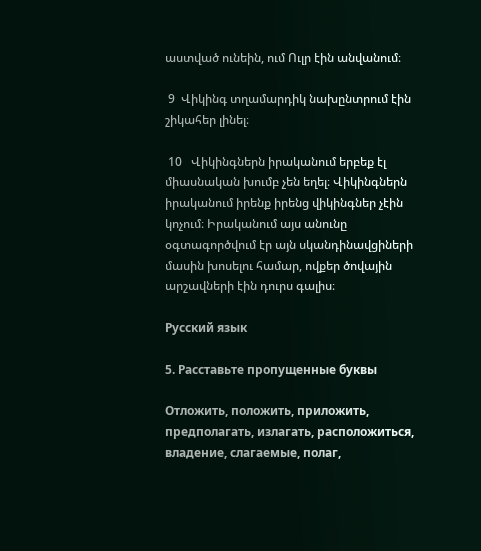աստված ունեին, ում Ուլր էին անվանում։

 9  Վիկինգ տղամարդիկ նախընտրում էին շիկահեր լինել։

 10   Վիկինգներն իրականում երբեք էլ միասնական խումբ չեն եղել։ Վիկինգներն իրականում իրենք իրենց վիկինգներ չէին կոչում։ Իրականում այս անունը օգտագործվում էր այն սկանդինավցիների մասին խոսելու համար, ովքեր ծովային արշավների էին դուրս գալիս։

Русский язык

5. Расставьте пропущенные буквы

Отложить, положить, приложить, предполагать, излагать, расположиться, владение, слагаемые, полаг,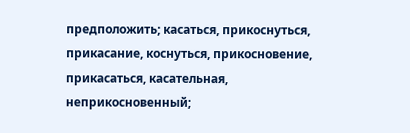предположить; касаться, прикоснуться, прикасание, коснуться, прикосновение, прикасаться, касательная, неприкосновенный;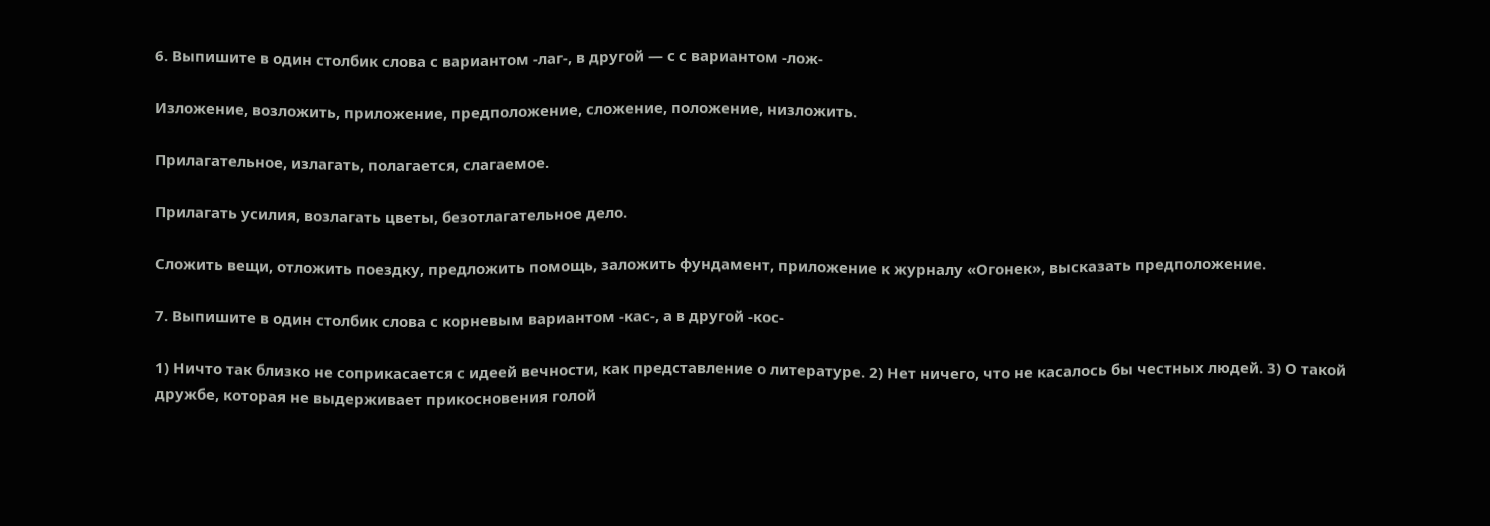6. Выпишите в один столбик слова с вариантом -лаг-, в другой — с с вариантом -лож-

Изложение, возложить, приложение, предположение, сложение, положение, низложить.

Прилагательное, излагать, полагается, слагаемое.

Прилагать усилия, возлагать цветы, безотлагательное дело.

Сложить вещи, отложить поездку, предложить помощь, заложить фундамент, приложение к журналу «Огонек», высказать предположение.

7. Выпишите в один столбик слова с корневым вариантом -кас-, а в другой -кос-

1) Ничто так близко не соприкасается с идеей вечности, как представление о литературе. 2) Нет ничего, что не касалось бы честных людей. 3) О такой дружбе, которая не выдерживает прикосновения голой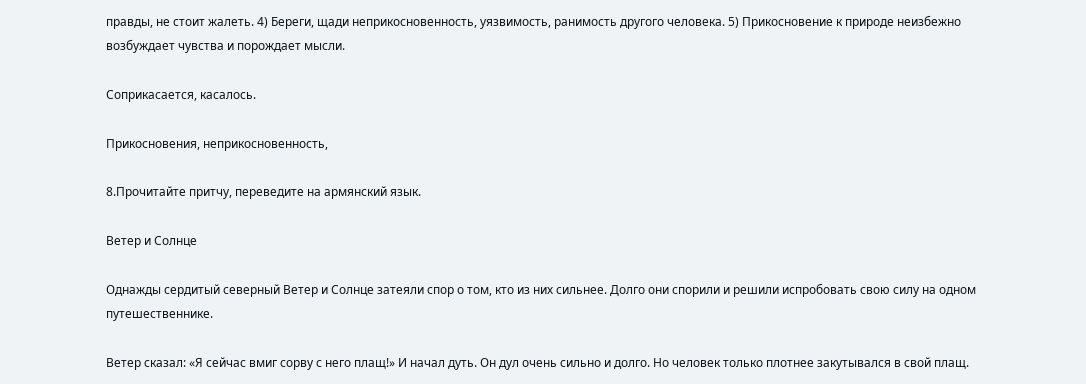правды, не стоит жалеть. 4) Береги, щади неприкосновенность, уязвимость, ранимость другого человека. 5) Прикосновение к природе неизбежно возбуждает чувства и порождает мысли.

Соприкасается, касалось.

Прикосновения, неприкосновенность,

8.Прочитайте притчу, переведите на армянский язык.

Ветер и Солнце

Однажды сердитый северный Ветер и Солнце затеяли спор о том, кто из них сильнее. Долго они спорили и решили испробовать свою силу на одном путешественнике.

Ветер сказал: «Я сейчас вмиг сорву с него плащ!» И начал дуть. Он дул очень сильно и долго. Но человек только плотнее закутывался в свой плащ.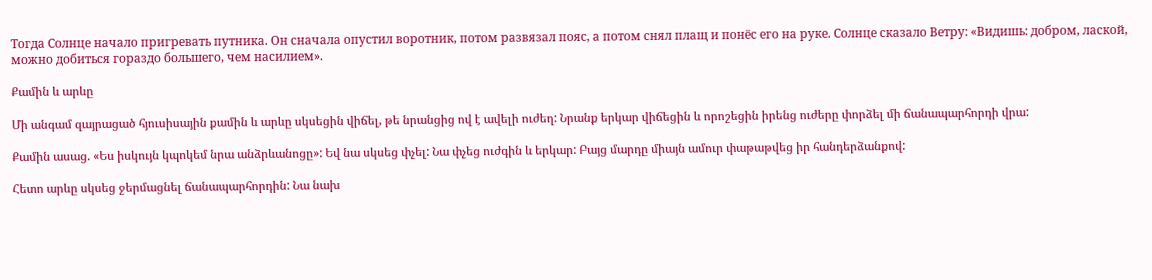Тогда Солнце начало пригревать путника. Он сначала опустил воротник, потом развязал пояс, а потом снял плащ и понёс его на руке. Солнце сказало Ветру: «Видишь: добром, лаской, можно добиться гораздо большего, чем насилием».

Քամին և արևը

Մի անգամ զայրացած հյուսիսային քամին և արևը սկսեցին վիճել, թե նրանցից ով է ավելի ուժեղ: Նրանք երկար վիճեցին և որոշեցին իրենց ուժերը փորձել մի ճանապարհորդի վրա:

Քամին ասաց. «Ես իսկույն կպոկեմ նրա անձրևանոցը»: Եվ նա սկսեց փչել: Նա փչեց ուժգին և երկար: Բայց մարդը միայն ամուր փաթաթվեց իր հանդերձանքով:

Հետո արևը սկսեց ջերմացնել ճանապարհորդին: Նա նախ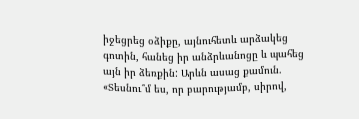իջեցրեց օձիքը, այնուհետև արձակեց գոտին, հանեց իր անձրևանոցը և պահեց այն իր ձեռքին: Արևն ասաց քամուն. «Տեսնու՞մ ես, որ բարությամբ, սիրով,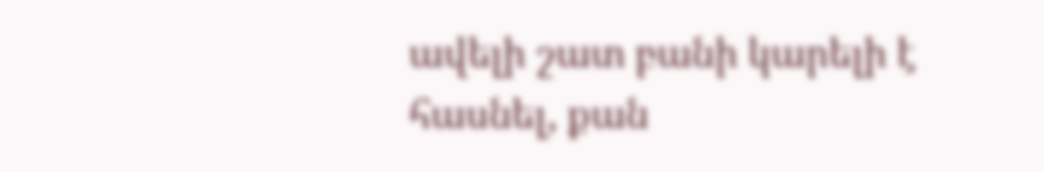ավելի շատ բանի կարելի է հասնել, քան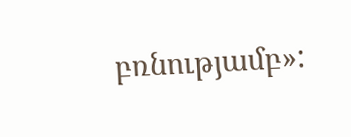բռնությամբ»: